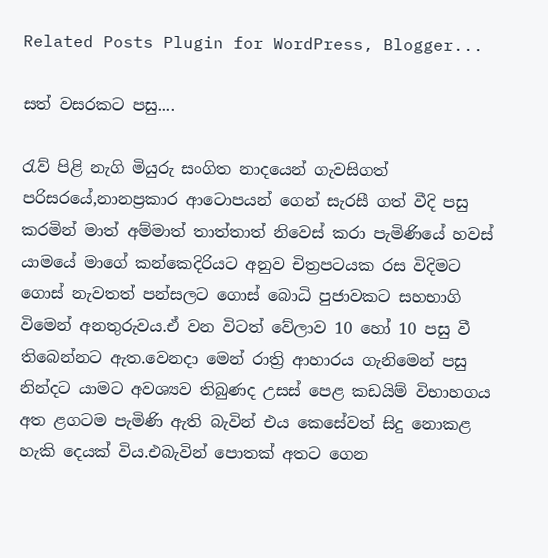Related Posts Plugin for WordPress, Blogger...

සත් වසරකට පසු....

රැව් පිළි නැගි මියුරු සංගිත නාදයෙන් ගැවසිගත් පරිසරයේ,නානප්‍රකාර ආටොපයන් ගෙන් සැරසී ගත් වීදි පසු කරමින් මාත් අම්මාත් තාත්තාත් නිවෙස් කරා පැමිණියේ හවස් යාමයේ මාගේ කන්කෙදිරියට අනුව චිත්‍රපටයක රස විදිමට ගොස් නැවතත් පන්සලට ගොස් බොධි පුජාවකට සහභාගි විමෙන් අනතුරුවය.ඒ වන විටත් වේලාව 10 හෝ 10 පසු වී තිබෙන්නට ඇත.වෙනදා මෙන් රාත්‍රි ආහාරය ගැනිමෙන් පසු නින්දට යාමට අවශ්‍යව තිබුණද උසස් පෙළ කඩයිම් විභාහගය අත ළගටම පැමිණි ඇති බැවින් එය කෙසේවත් සිදු නොකළ හැකි දෙයක් විය.එබැවින් පොතක් අතට ගෙන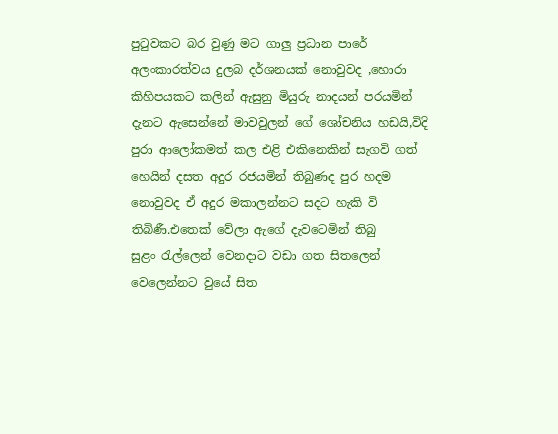පු‍ටුවකට බර වුණු මට ගාලු ප්‍රධාන පාරේ අලංකාරත්වය දුලබ දර්ශනයක් නොවුවද ,හොරා කිහිපයකට කලින් ඇසුනු මියුරු නාදයන් පරයමින් දැනට ඇසෙන්නේ මාවවුලන් ගේ ශෝචනිය හඩයි,විදි පුරා ආලෝකමත් කල එළි එකිනෙකින් සැගවි ගත් හෙයින් දසත අදුර රජයමින් තිබුණද පුර හදම නොවුවද ඒ අදුර මකාලන්නට සදට හැකි වි තිබිණී.එතෙක් වේලා ඇගේ දැවටෙමින් තිබු සුළං ‍රැල්ලෙන් වෙනදාට වඩා ගත සිතලෙන් වෙලෙන්නට වුයේ සිත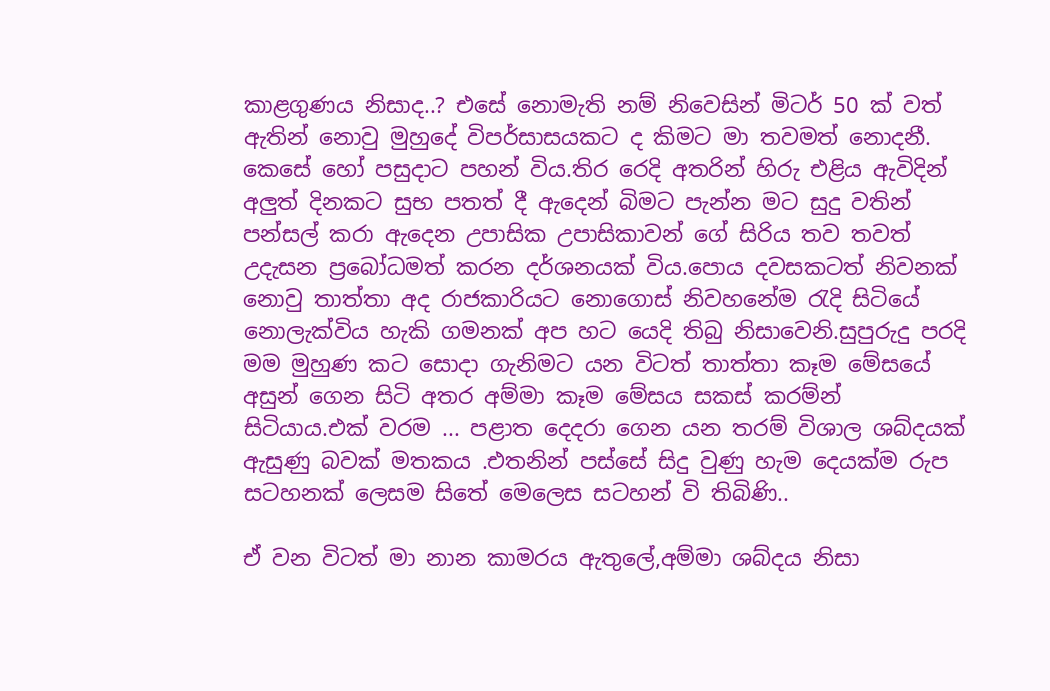කාළගුණය නිසාද..? එසේ නොමැති නම් නිවෙසින් මිටර් 50 ක් වත් ඇතින් නොවු මුහුදේ විපර්සාසයකට ද කිමට මා තවමත් නොදනී.
කෙසේ හෝ පසුදාට පහන් විය.තිර රෙදි අතරින් හිරු එළිය ඇවිදින් අලුත් දිනකට සුභ පතත් දී ඇදෙන් බිමට පැන්න මට සුදු වතින් පන්සල් කරා ඇදෙන උපාසික උපාසිකාවන් ගේ සිරිය තව තවත් උදැසන ප්‍රබෝධමත් කරන දර්ශනයක් විය.පොය දවසකටත් නිවනක් නොවු තාත්තා අද රාජකාරියට නොගොස් නිවහනේම ‍රැදි සිටියේ නොලැක්විය හැකි ගමනක් අප හට යෙදි තිබු නිසාවෙනි.සුපුරුදු පරදි මම මුහුණ කට සොදා ගැනිමට යන විටත් තාත්තා කෑම මේසයේ අසුන් ගෙන සිටි අතර අම්මා කෑම මේසය සකස් කරම්න් සිටියාය.එක් වරම ... පළාත දෙදරා ගෙන යන තරම් විශාල ශබ්දයක් ඇසුණු බවක් මතකය .එතනින් පස්සේ සිදු වුණු හැම දෙයක්ම රුප සටහනක් ලෙසම සිතේ මෙලෙස සටහන් වි තිබිණි..

ඒ වන විටත් මා නාන කාමරය ඇතුලේ,අම්මා ශබ්දය නිසා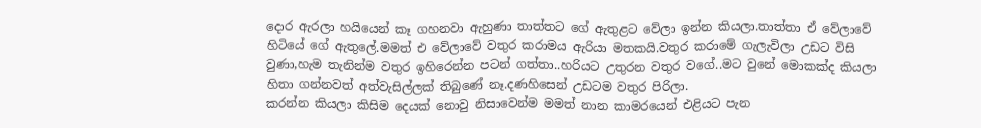දොර ඇරලා හයියෙන් කෑ ගහනවා ඇහුණා තාත්තට ගේ ඇතුළට වේලා ඉන්න කියලා.තාත්තා ඒ වේලාවේ හිටියේ ගේ ඇතුලේ.මමත් එ වේලාවේ වතුර කරාමය ඇරියා මතකයි.වතුර කරාමේ ගැලැවිලා උඩට විසි වුණා,හැම තැනින්ම වතුර ඉහිරෙන්න පටන් ගත්තා..හරියට උතුරන වතුර වගේ..මට වුනේ මොකක්ද කියලා හිතා ගන්නවත් අත්වැසිල්ලක් තිබුණේ නෑ.දණහිසෙන් උඩටම වතුර පිරිලා.
කරන්න කියලා කිසිම දෙයක් නොවු නිසාවෙන්ම මමත් නාන කාමරයෙන් එළියට පැන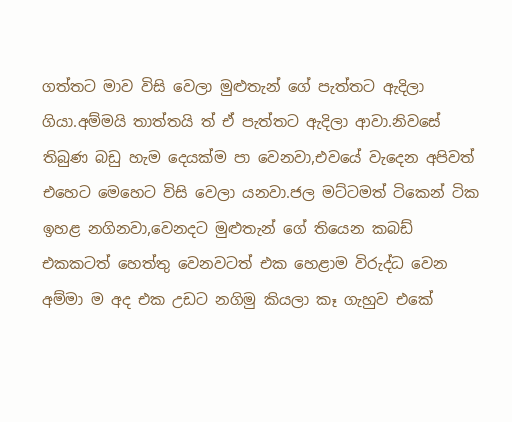ගත්තට මාව විසි වෙලා මුළුතැන් ගේ පැත්තට ඇදිලා ගියා.අම්මයි තාත්තයි ත් ඒ පැත්තට ඇදිලා ආවා.නිවසේ තිබුණ බඩු හැම දෙයක්ම පා වෙනවා,එවයේ වැදෙන අපිවත් එහෙට මෙහෙට විසි වෙලා යනවා.ජල මට්ටමත් ටිකෙන් ටික ඉහළ නගිනවා,වෙනදට මුළුතැන් ගේ තියෙන කබඩ් එකකටත් හෙත්තු වෙනවටත් එක හෙළාම විරුද්ධ වෙන අම්මා ම අද එක උඩට නගිමු කියලා කෑ ගැහුව එකේ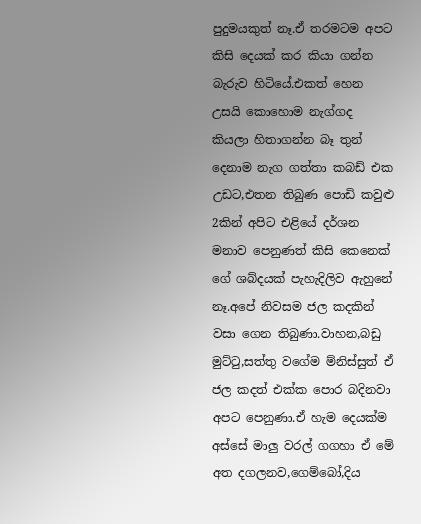පුදුමයකුත් නෑ.ඒ තරමටම අපට කිසි දෙයක් කර කියා ගන්න බැරුව හිටියේ.එකත් හෙන උසයි කොහොම නැග්ගද කියලා හිතාගන්න බෑ තුන් දෙනාම නැග ගත්තා කබඩ් එක උඩට,එතන තිබුණ පොඩි කවුළු 2කින් අපිට එළියේ දර්ශන මනාව පෙනුණත් කිසි කෙනෙක් ගේ ශබ්දයක් පැහැදිලිව ඇහුනේ නෑ.අපේ නිවසම ජල කදකින් වසා ගෙන තිබුණා.වාහන,බඩු මුට්‍ටු,සත්තු වගේම ම්නිස්සුත් ඒ ජල කදත් එක්ක පොර බදිනවා අපට පෙනුණා.ඒ හැම දෙයක්ම අස්සේ මාලු වරල් ගගහා ඒ මේ අත දගලනව,ගෙම්බෝ,දිය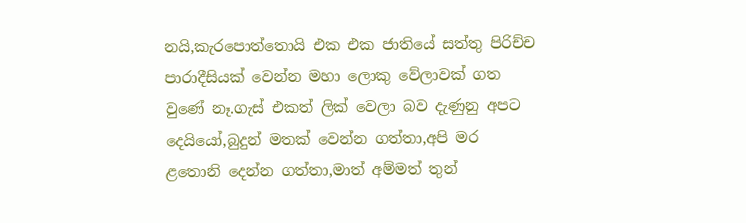නයි,කැරපොත්තොයි එක එක ජාතියේ සත්තු පිරිච්ච පාරාදීසියක් වෙන්න මහා ලොකු වේලාවක් ගත වුණේ නෑ.ගැස් එකත් ලික් වෙලා බව දැණුනු අපට දෙයියෝ,බුදුන් මතක් වෙන්න ගත්තා,අපි මර ළතොනි දෙන්න ගත්තා,මාත් අම්මත් තුන්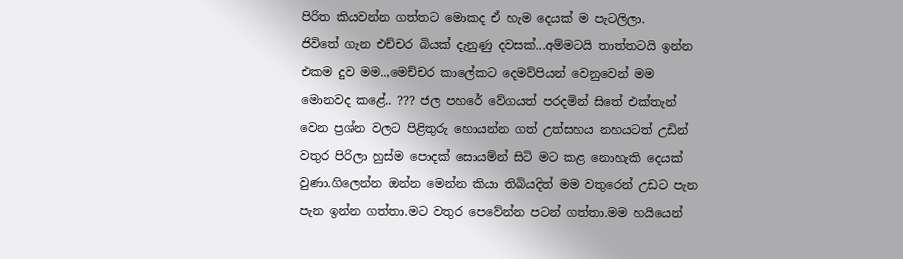පිරිත කියවන්න ගත්තට මොකද ඒ හැම දෙයක් ම පැටලිලා.
ජිවිතේ ගැන එච්චර බියක් දැනුණු දවසක්...අම්මටයි තාත්තටයි ඉන්න එකම දුව මම..,මෙච්චර කාලේකට දෙමව්පියන් වෙනුවෙන් මම මොනවද කළේ.. ??? ජල පහරේ වේගයත් පරදමින් සිතේ එක්තැන් වෙන ප්‍රශ්න වලට පිළිතුරු හොයන්න ගත් උත්සහය නහයටත් උඩින් වතුර පිරිලා හුස්ම පොදක් සොයම්න් සිටි මට කළ නොහැකි දෙයක් වුණා.ගිලෙන්න ඔන්න මෙන්න කියා තිබියදිත් මම වතුරෙන් උඩට පැන පැන ඉන්න ගත්තා.මට වතුර පෙවේන්න පටන් ගත්තා.මම හයියෙන්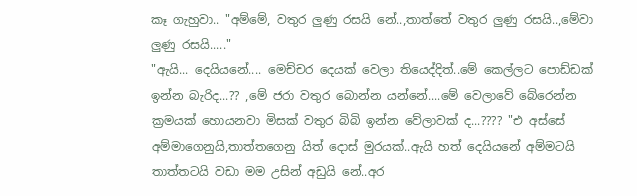කෑ ගැහුවා.. "අම්මේ, වතුර ලුණු රසයි නේ..,තාත්තේ වතුර ලුණු රසයි..,මේවා ලුණු රසයි....."
"ඇයි... දෙයියනේ.... මෙච්චර දෙයක් වෙලා තියෙද්දිත්..මේ කෙල්ලට පොඩ්ඩක් ඉන්න බැරිද...?? ,මේ ජරා වතුර බොන්න යන්නේ....මේ වෙලාවේ බේරෙන්න ක්‍රමයක් හොයනවා මිසක් වතුර බිබි ඉන්න වේලාවක් ද...???? "එ අස්සේ අම්මාගෙනුයි,තාත්තගෙනු යිත් දොස් මුරයක්..ඇයි හත් දෙයියනේ අම්මටයි තාත්තටයි වඩා මම උසින් අඩුයි නේ..අර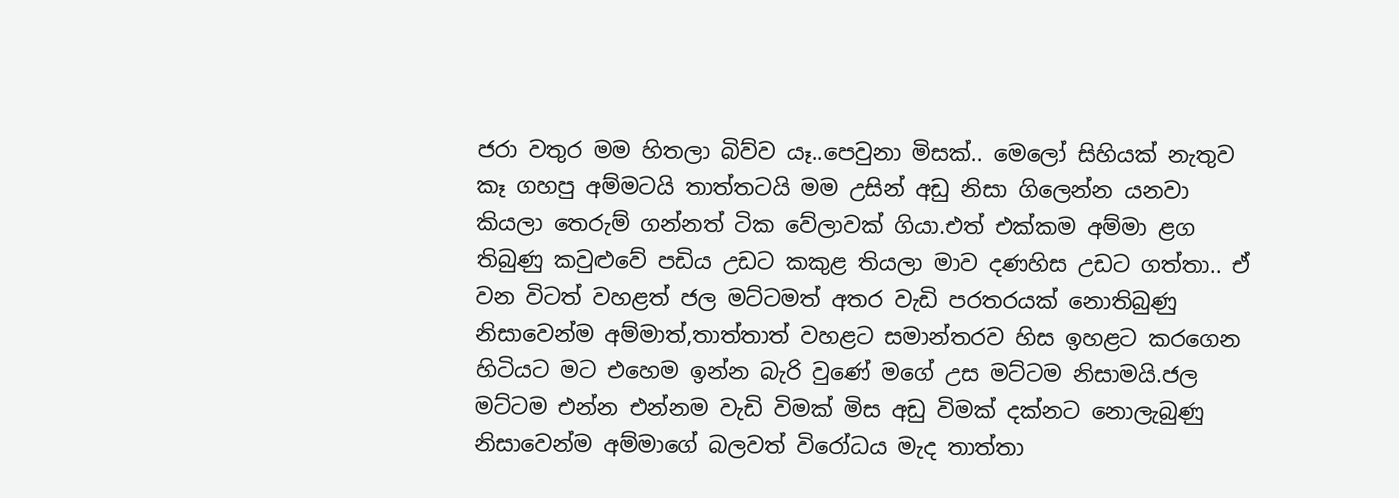ජරා වතුර මම හිතලා බිව්ව යෑ..පෙවුනා මිසක්.. මෙලෝ සිහියක් නැතුව කෑ ගහපු අම්මටයි තාත්තටයි මම උසින් අඩු නිසා ගිලෙන්න යනවා කියලා තෙරුම් ගන්නත් ටික වේලාවක් ගියා.එත් එක්කම අම්මා ළග තිබුණු කවුළුවේ පඩිය උඩට කකුළ තියලා මාව දණහිස උඩට ගත්තා.. ඒ වන විටත් වහළත් ජල මට්ටමත් අතර වැඩි පරතරයක් නොතිබුණු නිසාවෙන්ම අම්මාත්,තාත්තාත් වහළට සමාන්තරව හිස ඉහළට කරගෙන හිටියට මට එහෙම ඉන්න බැරි වුණේ මගේ උස මට්ටම නිසාමයි.ජල මට්ටම එන්න එන්නම වැඩි විමක් මිස අඩු විමක් දක්නට නොලැබුණු නිසාවෙන්ම අම්මාගේ බලවත් විරෝධය මැද තාත්තා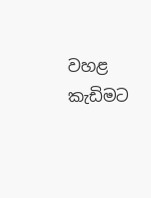වහළ කැඩිමට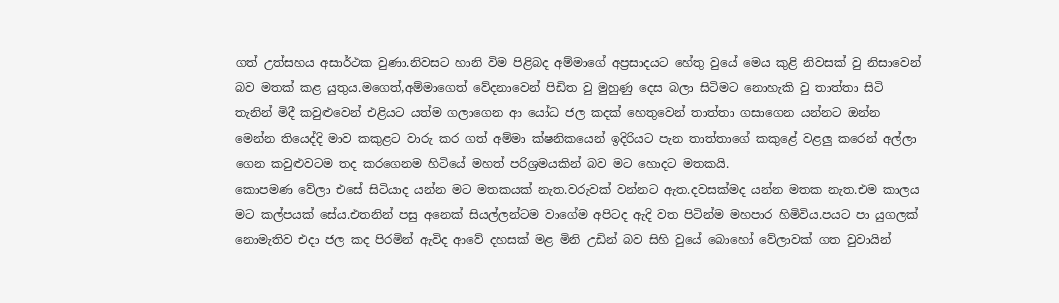ගත් උත්සහය අසාර්ථක වුණා.නිවසට හානි විම පිළිබද අම්මාගේ අප්‍රසාදයට හේතු වුයේ මෙය කුළි නිවසක් වු නිසාවෙන් බව මතක් කළ යුතුය.මගෙත්,අම්මාගෙත් වේදනාවෙන් පිඩිත වු මුහුණු දෙස බලා සිටිමට නොහැකි වු තාත්තා සිටි තැනින් මිදී කවුළුවෙන් එළියට යත්ම ගලාගෙන ආ යෝධ ජල කදක් හෙතුවෙන් තාත්තා ගසාගෙන යන්නට ඔන්න මෙන්න තියෙද්දි මාව කකුළට වාරු කර ගත් අම්මා ක්ෂනිකයෙන් ඉදිරියට පැන තාත්තාගේ කකුළේ වළලු කරෙන් අල්ලා ගෙන කවුළුවටම තද කරගෙනම හිටියේ මහත් පරිශ්‍රමයකින් බව මට හොදට මතකයි.
කොපමණ වේලා එසේ සිටියාද යන්න මට මතකයක් නැත.වරුවක් වන්නට ඇත.දවසක්මද යන්න මතක නැත.එම කාලය මට කල්පයක් සේය.එතනින් පසු අනෙක් සියල්ලන්ටම වාගේම අපිටද ඇදි වත පිටින්ම මහපාර හිමිවිය.පයට පා යුගලක් නොමැතිව එදා ජල කද පිරමින් ඇවිද ආවේ දහසක් මළ මිනි උඩින් බව සිහි වුයේ බොහෝ වේලාවක් ගත වුවායින්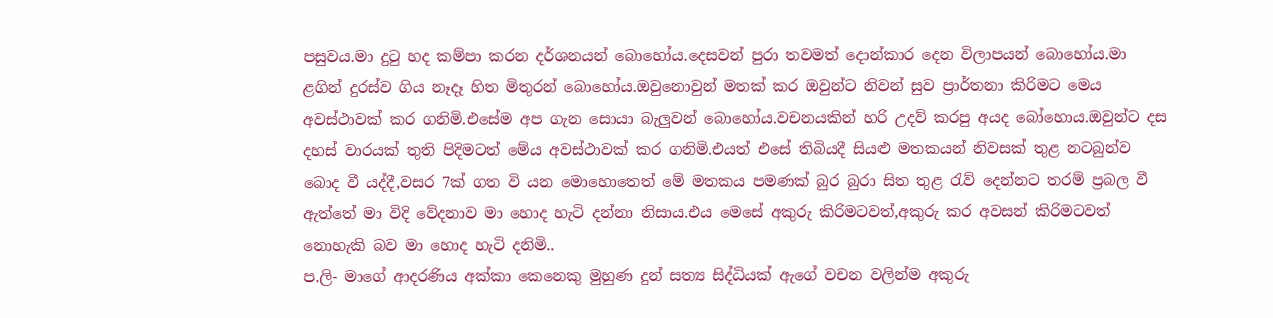පසුවය.මා දු‍ටු හද කම්පා කරන දර්ශනයන් බොහෝය.දෙසවන් පුරා තවමත් දොන්කාර දෙන විලාපයන් බොහෝය.මා ළගින් දුරස්ව ගිය නෑදෑ හිත මිතුරන් බොහෝය.ඔවුනොවුන් මතක් කර ඔවුන්ට නිවන් සුව ප්‍රාර්තනා කිරිමට මෙය අවස්ථාවක් කර ගනිමි.එසේම අප ගැන සොයා බැලුවන් බොහෝය.වචනයකින් හරි උදව් කරපු අයද බෝහොය.ඔවුන්ට දස දහස් වාරයක් තුති පිදිමටත් මේය අවස්ථාවක් කර ගනිමි.එයත් එසේ තිබියදී සියළු මතකයන් නිවසක් තුළ නටබුන්ව බොද වී යද්දී,වසර 7ක් ගත වි යන මොහොතෙත් මේ මතකය පමණක් බුර බුරා සිත තුළ ‍රැව් දෙන්නට තරම් ප්‍රබල වී ඇත්තේ මා විදි වේදනාව මා හොද හැටි දන්නා නිසාය.එය මෙසේ අකුරු කිරිමටවත්,අකුරු කර අවසන් කිරිමටවත් නොහැකි බව මා හොද හැටි දනිමි..
ප.ලි- මාගේ ආදරණිය අක්කා කෙනෙකු මුහුණ දුන් සත්‍ය සිද්ධියක් ඇගේ වචන වලින්ම අකුරු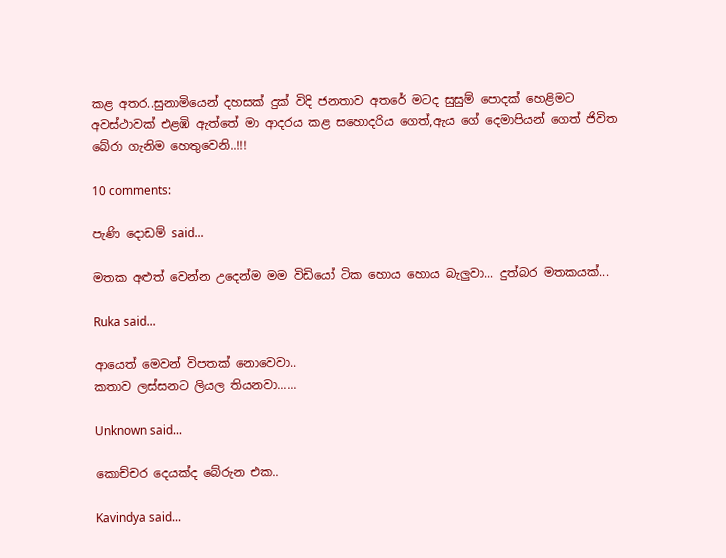කළ අතර..සුනාමියෙන් දහසක් දුක් විදි ජනතාව අතරේ මටද සුසුම් පොදක් හෙළිමට අවස්ථාවක් එළඹි ඇත්තේ මා ආදරය කළ සහොදරිය ගෙත්,ඇය ගේ දෙමාපියන් ගෙත් ජිවිත බේරා ගැනිම හෙතුවෙනි..!!!

10 comments:

පැණි දොඩම් said...

මතක අළුත් වෙන්න උදෙන්ම මම විඩියෝ ටික හොය හොය බැලුවා... දුත්බර මතකයක්...

Ruka said...

ආයෙත් මෙවන් විපතක් නොවෙවා..
කතාව ලස්සනට ලියල තියනවා......

Unknown said...

කොච්චර දෙයක්ද බේරුන එක..

Kavindya said...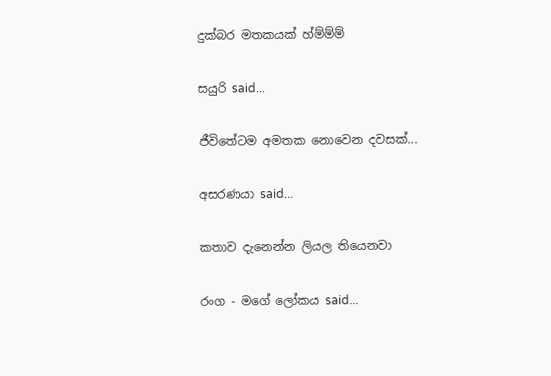දුක්බර මතකයක් හ්ම්ම්ම්

සයුරි said...

ජීවිතේටම අමතක නොවෙන දවසක්...

අසරණයා said...

කතාව දැනෙන්න ලියල තියෙනවා

රංග - මගේ ලෝකය said...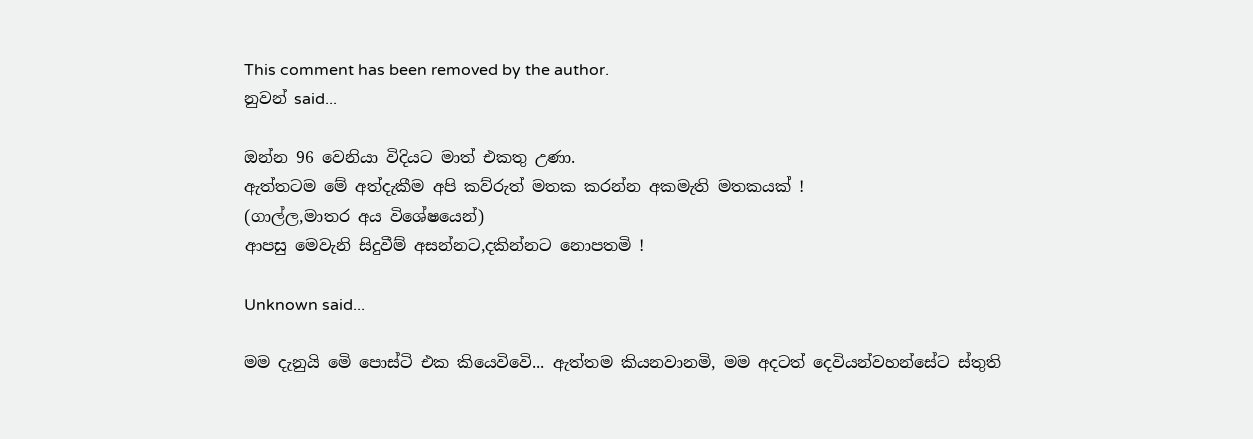This comment has been removed by the author.
නුවන් said...

ඔන්න 96 වෙනියා විදියට මාත් එකතු උණා.
ඇත්තටම මේ අත්දැකීම අපි කව්රුත් මතක කරන්න අකමැති මතකයක් !
(ගාල්ල,මාතර අය විශේෂයෙන්)
ආපසු මෙවැනි සිදුවීම් අසන්නට,දකින්නට නොපතමි !

Unknown said...

මම දැනුයි මෙි පොස්ටි එක කියෙවිවෙි... ඇත්තම කියනවානමි, මම අදටත් දෙවියන්වහන්සේට ස්තුති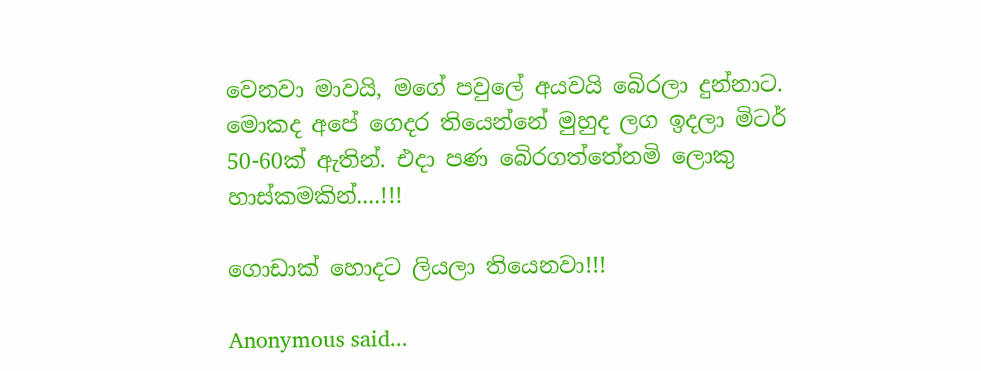වෙනවා මාවයි, මගේ පවුලේ අයවයි බෙිරලා දුන්නාට. මොකද අපේ ගෙදර තියෙන්නේ මුහුද ලග ඉදලා මිටර් 50-60ක් ඇතින්. එදා පණ බෙිරගත්තේනමි ලොකු හාස්කමකින්....!!!

ගොඩාක් හොදට ලියලා තියෙනවා!!!

Anonymous said...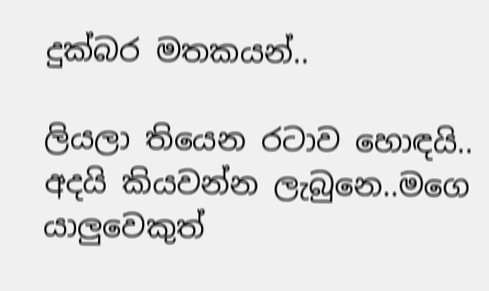දුක්බර මතකයන්..

ලියලා තියෙන රටාව හොඳයි..
අදයි කියවන්න ලැබුනෙ..මගෙ යාලුවෙකුත්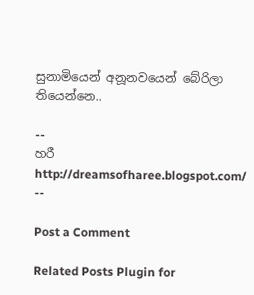සුනාමියෙන් අනූනවයෙන් බේරිලා තියෙන්නෙ..

--
හරී
http://dreamsofharee.blogspot.com/
--

Post a Comment

Related Posts Plugin for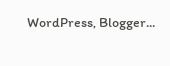WordPress, Blogger...